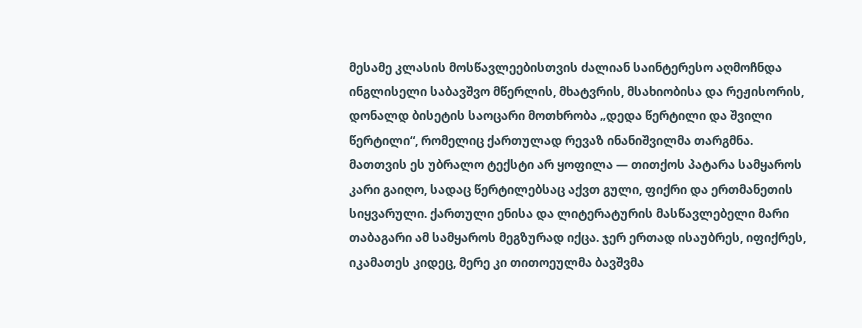მესამე კლასის მოსწავლეებისთვის ძალიან საინტერესო აღმოჩნდა ინგლისელი საბავშვო მწერლის, მხატვრის, მსახიობისა და რეჟისორის, დონალდ ბისეტის საოცარი მოთხრობა „დედა წერტილი და შვილი წერტილი“, რომელიც ქართულად რევაზ ინანიშვილმა თარგმნა.
მათთვის ეს უბრალო ტექსტი არ ყოფილა — თითქოს პატარა სამყაროს კარი გაიღო, სადაც წერტილებსაც აქვთ გული, ფიქრი და ერთმანეთის სიყვარული. ქართული ენისა და ლიტერატურის მასწავლებელი მარი თაბაგარი ამ სამყაროს მეგზურად იქცა. ჯერ ერთად ისაუბრეს, იფიქრეს, იკამათეს კიდეც, მერე კი თითოეულმა ბავშვმა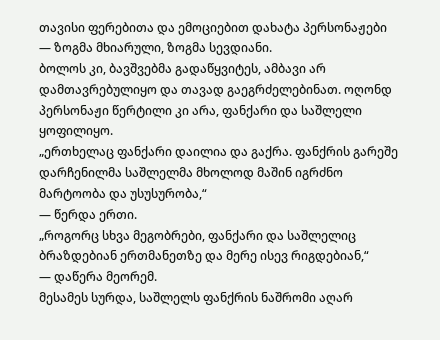თავისი ფერებითა და ემოციებით დახატა პერსონაჟები — ზოგმა მხიარული, ზოგმა სევდიანი.
ბოლოს კი, ბავშვებმა გადაწყვიტეს, ამბავი არ დამთავრებულიყო და თავად გაეგრძელებინათ. ოღონდ პერსონაჟი წერტილი კი არა, ფანქარი და საშლელი ყოფილიყო.
„ერთხელაც ფანქარი დაილია და გაქრა. ფანქრის გარეშე დარჩენილმა საშლელმა მხოლოდ მაშინ იგრძნო მარტოობა და უსუსურობა,“
— წერდა ერთი.
„როგორც სხვა მეგობრები, ფანქარი და საშლელიც ბრაზდებიან ერთმანეთზე და მერე ისევ რიგდებიან,“
— დაწერა მეორემ.
მესამეს სურდა, საშლელს ფანქრის ნაშრომი აღარ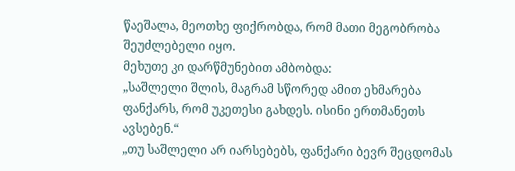წაეშალა, მეოთხე ფიქრობდა, რომ მათი მეგობრობა შეუძლებელი იყო.
მეხუთე კი დარწმუნებით ამბობდა:
„საშლელი შლის, მაგრამ სწორედ ამით ეხმარება ფანქარს, რომ უკეთესი გახდეს. ისინი ერთმანეთს ავსებენ.“
„თუ საშლელი არ იარსებებს, ფანქარი ბევრ შეცდომას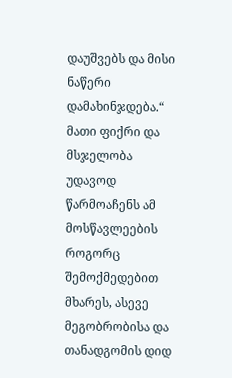დაუშვებს და მისი ნაწერი დამახინჯდება.“
მათი ფიქრი და მსჯელობა უდავოდ წარმოაჩენს ამ მოსწავლეების როგორც შემოქმედებით მხარეს, ასევე მეგობრობისა და თანადგომის დიდ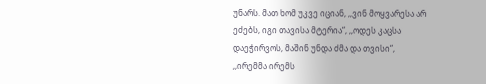უნარს. მათ ხომ უკვე იციან, ,,ვინ მოყვარესა არ ეძებს, იგი თავისა მტერია“, ,,ოდეს კაცსა დაეჭირვოს, მაშინ უნდა ძმა და თვისი“,
,,ირემმა ირემს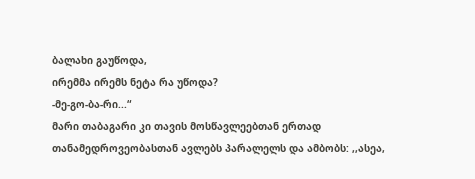ბალახი გაუწოდა,
ირემმა ირემს ნეტა რა უწოდა?
-მე-გო-ბა-რი...“
მარი თაბაგარი კი თავის მოსწავლეებთან ერთად თანამედროვეობასთან ავლებს პარალელს და ამბობს: ,,ასეა,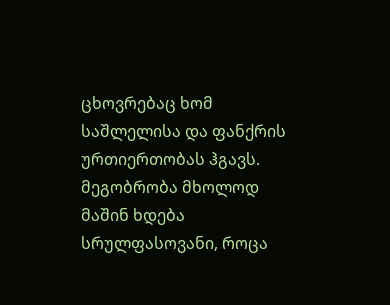ცხოვრებაც ხომ საშლელისა და ფანქრის ურთიერთობას ჰგავს. მეგობრობა მხოლოდ მაშინ ხდება სრულფასოვანი, როცა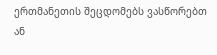ერთმანეთის შეცდომებს ვასწორებთ ან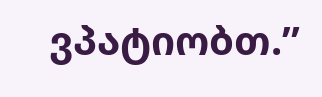ვპატიობთ.”